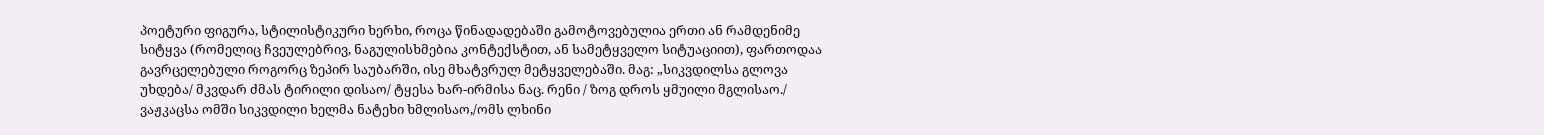პოეტური ფიგურა, სტილისტიკური ხერხი, როცა წინადადებაში გამოტოვებულია ერთი ან რამდენიმე სიტყვა (რომელიც ჩვეულებრივ, ნაგულისხმებია კონტექსტით, ან სამეტყველო სიტუაციით), ფართოდაა გავრცელებული როგორც ზეპირ საუბარში, ისე მხატვრულ მეტყველებაში. მაგ: „სიკვდილსა გლოვა უხდება/ მკვდარ ძმას ტირილი დისაო/ ტყესა ხარ-ირმისა ნაც. რენი / ზოგ დროს ყმუილი მგლისაო./ ვაჟკაცსა ომში სიკვდილი ხელმა ნატეხი ხმლისაო,/ომს ლხინი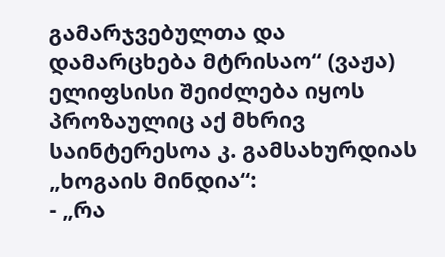გამარჯვებულთა და დამარცხება მტრისაო“ (ვაჟა) ელიფსისი შეიძლება იყოს პროზაულიც აქ მხრივ საინტერესოა კ. გამსახურდიას „ხოგაის მინდია“:
- „რა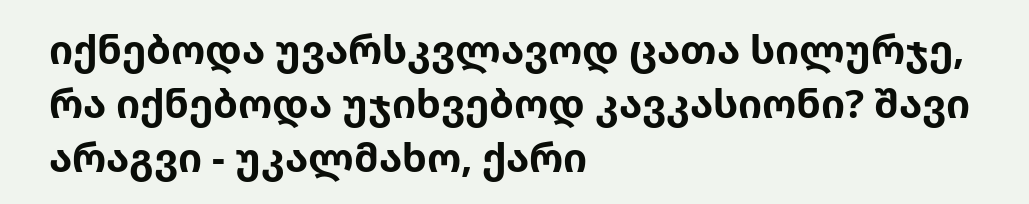იქნებოდა უვარსკვლავოდ ცათა სილურჯე, რა იქნებოდა უჯიხვებოდ კავკასიონი? შავი არაგვი - უკალმახო, ქარი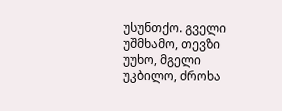უსუნთქო. გველი უშმხამო, თევზი უუხო, მგელი უკბილო, ძროხა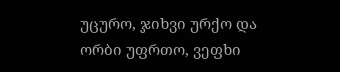უცურო, ჯიხვი ურქო და ორბი უფრთო, ვეფხი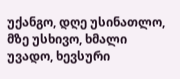უქანგო, დღე უსინათლო, მზე უსხივო, ხმალი უვადო, ხევსური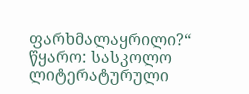ფარხმალაყრილი?“
წყარო: სასკოლო ლიტერატურული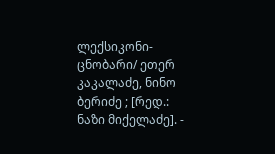ლექსიკონი-ცნობარი/ ეთერ კაკალაძე, ნინო ბერიძე ; [რედ.: ნაზი მიქელაძე]. -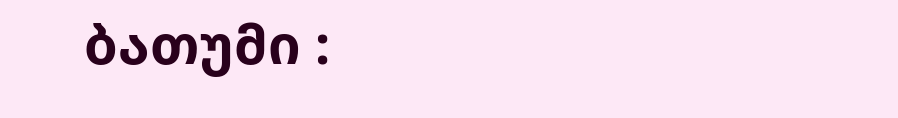ბათუმი :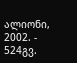ალიონი, 2002. - 524გვ.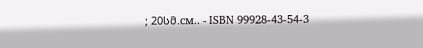; 20სმ.см.. - ISBN 99928-43-54-3